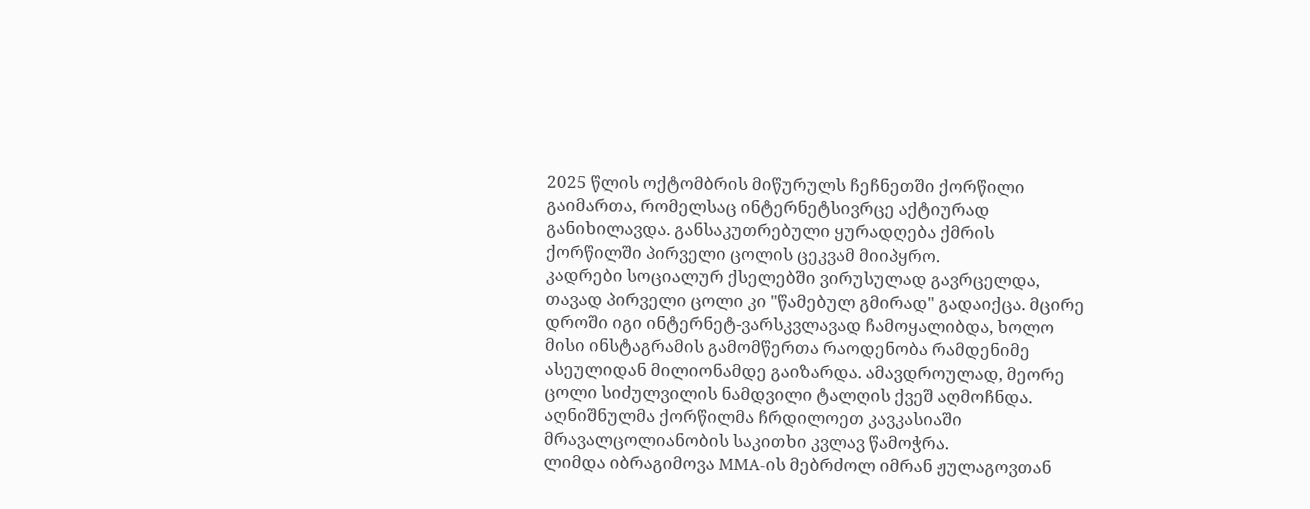2025 წლის ოქტომბრის მიწურულს ჩეჩნეთში ქორწილი გაიმართა, რომელსაც ინტერნეტსივრცე აქტიურად განიხილავდა. განსაკუთრებული ყურადღება ქმრის ქორწილში პირველი ცოლის ცეკვამ მიიპყრო.
კადრები სოციალურ ქსელებში ვირუსულად გავრცელდა, თავად პირველი ცოლი კი "წამებულ გმირად" გადაიქცა. მცირე დროში იგი ინტერნეტ-ვარსკვლავად ჩამოყალიბდა, ხოლო მისი ინსტაგრამის გამომწერთა რაოდენობა რამდენიმე ასეულიდან მილიონამდე გაიზარდა. ამავდროულად, მეორე ცოლი სიძულვილის ნამდვილი ტალღის ქვეშ აღმოჩნდა.
აღნიშნულმა ქორწილმა ჩრდილოეთ კავკასიაში მრავალცოლიანობის საკითხი კვლავ წამოჭრა.
ლიმდა იბრაგიმოვა MMA-ის მებრძოლ იმრან ჟულაგოვთან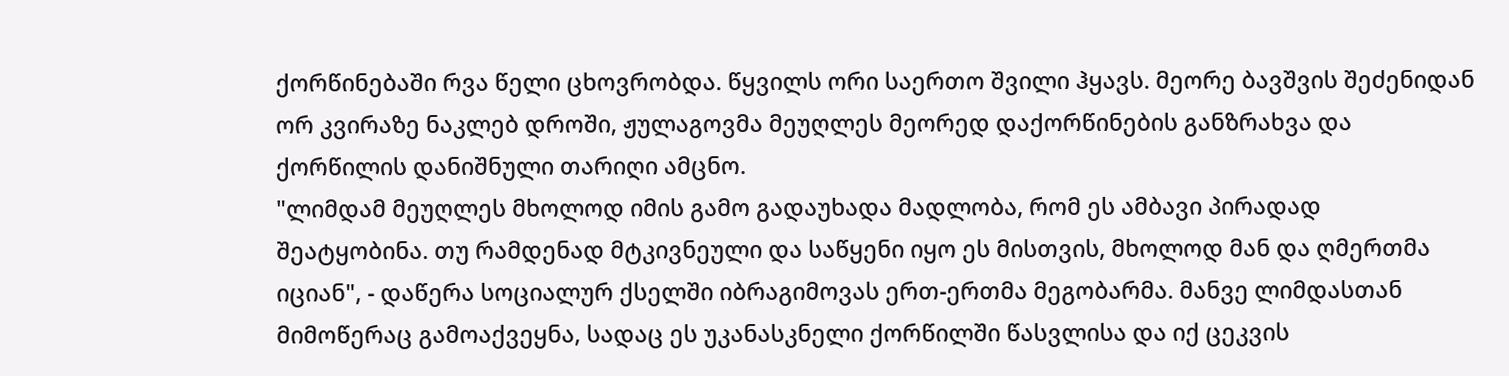ქორწინებაში რვა წელი ცხოვრობდა. წყვილს ორი საერთო შვილი ჰყავს. მეორე ბავშვის შეძენიდან ორ კვირაზე ნაკლებ დროში, ჟულაგოვმა მეუღლეს მეორედ დაქორწინების განზრახვა და ქორწილის დანიშნული თარიღი ამცნო.
"ლიმდამ მეუღლეს მხოლოდ იმის გამო გადაუხადა მადლობა, რომ ეს ამბავი პირადად შეატყობინა. თუ რამდენად მტკივნეული და საწყენი იყო ეს მისთვის, მხოლოდ მან და ღმერთმა იციან", - დაწერა სოციალურ ქსელში იბრაგიმოვას ერთ-ერთმა მეგობარმა. მანვე ლიმდასთან მიმოწერაც გამოაქვეყნა, სადაც ეს უკანასკნელი ქორწილში წასვლისა და იქ ცეკვის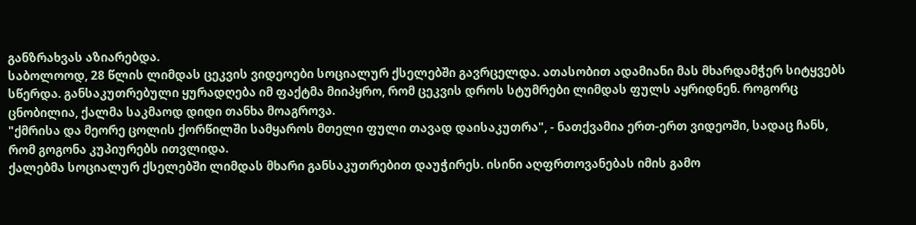განზრახვას აზიარებდა.
საბოლოოდ, 28 წლის ლიმდას ცეკვის ვიდეოები სოციალურ ქსელებში გავრცელდა. ათასობით ადამიანი მას მხარდამჭერ სიტყვებს სწერდა. განსაკუთრებული ყურადღება იმ ფაქტმა მიიპყრო, რომ ცეკვის დროს სტუმრები ლიმდას ფულს აყრიდნენ. როგორც ცნობილია, ქალმა საკმაოდ დიდი თანხა მოაგროვა.
"ქმრისა და მეორე ცოლის ქორწილში სამყაროს მთელი ფული თავად დაისაკუთრა", - ნათქვამია ერთ-ერთ ვიდეოში, სადაც ჩანს, რომ გოგონა კუპიურებს ითვლიდა.
ქალებმა სოციალურ ქსელებში ლიმდას მხარი განსაკუთრებით დაუჭირეს. ისინი აღფრთოვანებას იმის გამო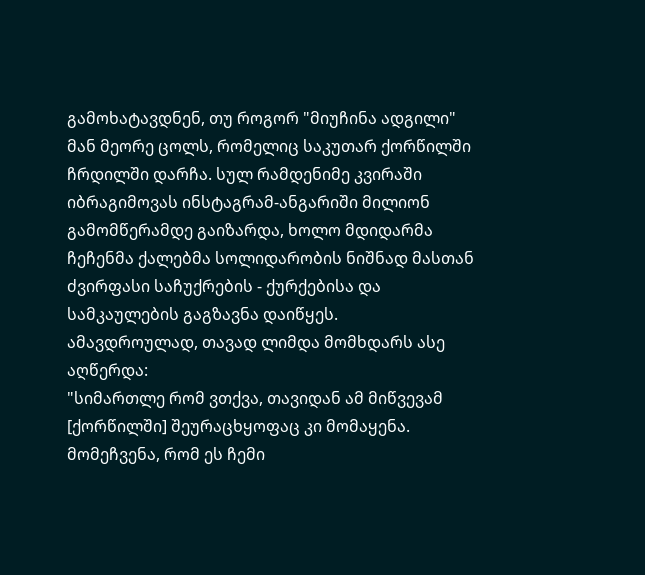გამოხატავდნენ, თუ როგორ "მიუჩინა ადგილი" მან მეორე ცოლს, რომელიც საკუთარ ქორწილში ჩრდილში დარჩა. სულ რამდენიმე კვირაში იბრაგიმოვას ინსტაგრამ-ანგარიში მილიონ გამომწერამდე გაიზარდა, ხოლო მდიდარმა ჩეჩენმა ქალებმა სოლიდარობის ნიშნად მასთან ძვირფასი საჩუქრების - ქურქებისა და სამკაულების გაგზავნა დაიწყეს.
ამავდროულად, თავად ლიმდა მომხდარს ასე აღწერდა:
"სიმართლე რომ ვთქვა, თავიდან ამ მიწვევამ [ქორწილში] შეურაცხყოფაც კი მომაყენა. მომეჩვენა, რომ ეს ჩემი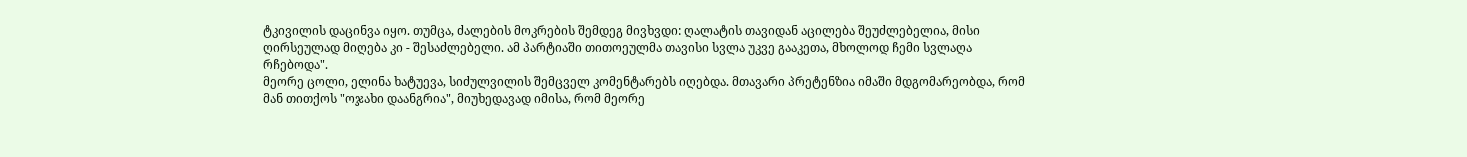ტკივილის დაცინვა იყო. თუმცა, ძალების მოკრების შემდეგ მივხვდი: ღალატის თავიდან აცილება შეუძლებელია, მისი ღირსეულად მიღება კი - შესაძლებელი. ამ პარტიაში თითოეულმა თავისი სვლა უკვე გააკეთა, მხოლოდ ჩემი სვლაღა რჩებოდა".
მეორე ცოლი, ელინა ხატუევა, სიძულვილის შემცველ კომენტარებს იღებდა. მთავარი პრეტენზია იმაში მდგომარეობდა, რომ მან თითქოს "ოჯახი დაანგრია", მიუხედავად იმისა, რომ მეორე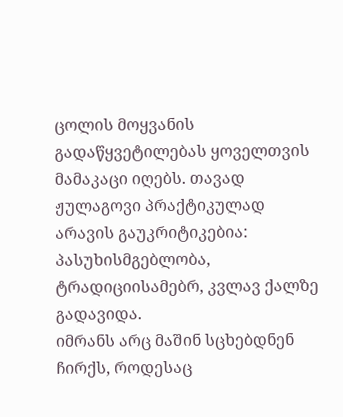ცოლის მოყვანის გადაწყვეტილებას ყოველთვის მამაკაცი იღებს. თავად ჟულაგოვი პრაქტიკულად არავის გაუკრიტიკებია: პასუხისმგებლობა, ტრადიციისამებრ, კვლავ ქალზე გადავიდა.
იმრანს არც მაშინ სცხებდნენ ჩირქს, როდესაც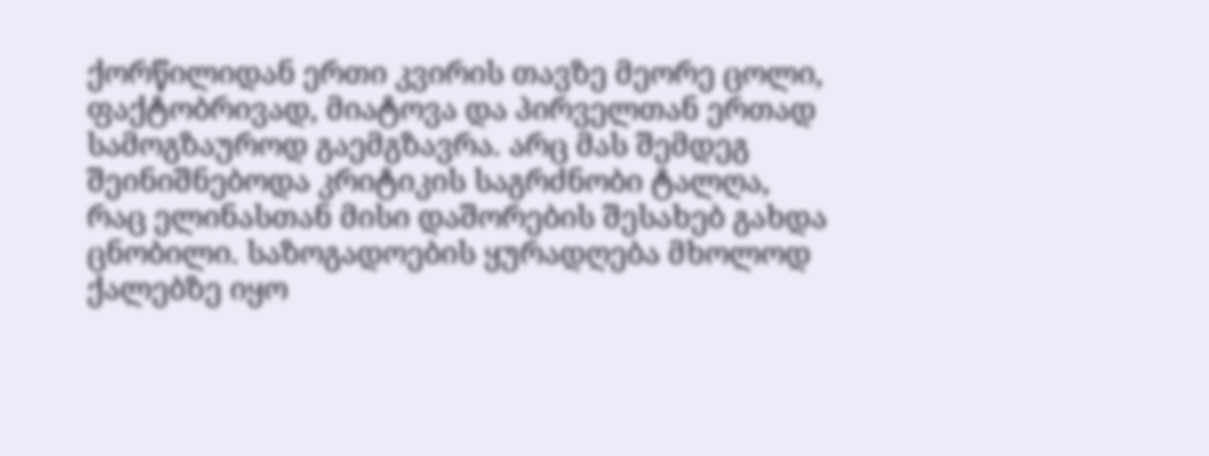ქორწილიდან ერთი კვირის თავზე მეორე ცოლი, ფაქტობრივად, მიატოვა და პირველთან ერთად სამოგზაუროდ გაემგზავრა. არც მას შემდეგ შეინიშნებოდა კრიტიკის საგრძნობი ტალღა, რაც ელინასთან მისი დაშორების შესახებ გახდა ცნობილი. საზოგადოების ყურადღება მხოლოდ ქალებზე იყო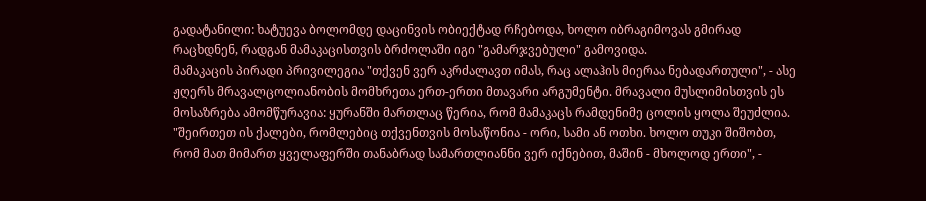გადატანილი: ხატუევა ბოლომდე დაცინვის ობიექტად რჩებოდა, ხოლო იბრაგიმოვას გმირად რაცხდნენ, რადგან მამაკაცისთვის ბრძოლაში იგი "გამარჯვებული" გამოვიდა.
მამაკაცის პირადი პრივილეგია "თქვენ ვერ აკრძალავთ იმას, რაც ალაჰის მიერაა ნებადართული", - ასე ჟღერს მრავალცოლიანობის მომხრეთა ერთ-ერთი მთავარი არგუმენტი. მრავალი მუსლიმისთვის ეს მოსაზრება ამომწურავია: ყურანში მართლაც წერია, რომ მამაკაცს რამდენიმე ცოლის ყოლა შეუძლია. "შეირთეთ ის ქალები, რომლებიც თქვენთვის მოსაწონია - ორი, სამი ან ოთხი. ხოლო თუკი შიშობთ, რომ მათ მიმართ ყველაფერში თანაბრად სამართლიანნი ვერ იქნებით, მაშინ - მხოლოდ ერთი", -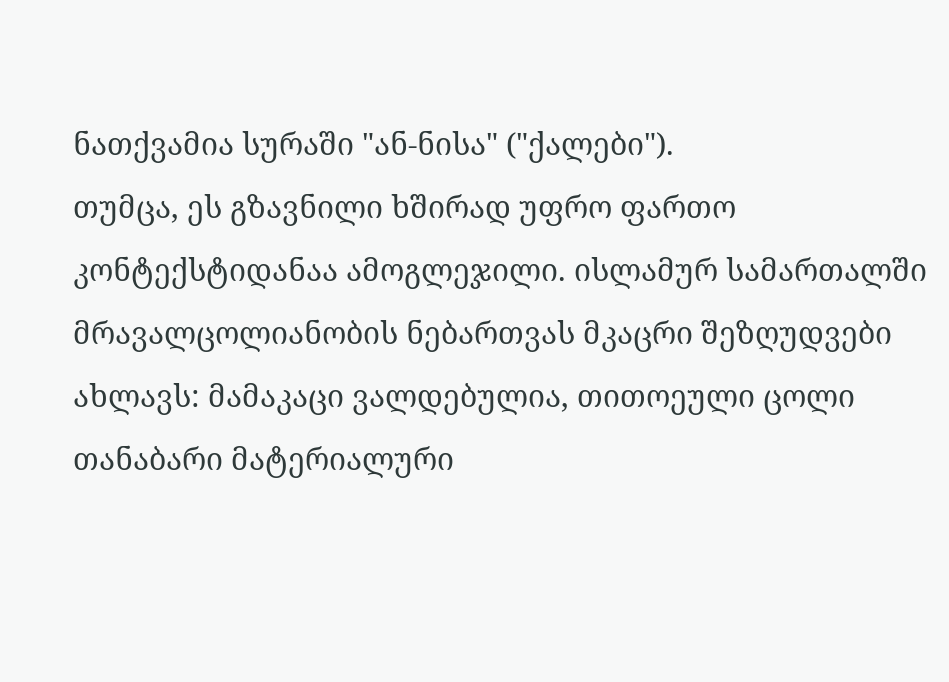ნათქვამია სურაში "ან-ნისა" ("ქალები").
თუმცა, ეს გზავნილი ხშირად უფრო ფართო კონტექსტიდანაა ამოგლეჯილი. ისლამურ სამართალში მრავალცოლიანობის ნებართვას მკაცრი შეზღუდვები ახლავს: მამაკაცი ვალდებულია, თითოეული ცოლი თანაბარი მატერიალური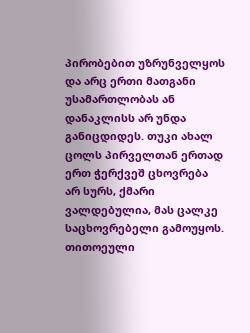პირობებით უზრუნველყოს და არც ერთი მათგანი უსამართლობას ან დანაკლისს არ უნდა განიცდიდეს. თუკი ახალ ცოლს პირველთან ერთად ერთ ჭერქვეშ ცხოვრება არ სურს, ქმარი ვალდებულია, მას ცალკე საცხოვრებელი გამოუყოს. თითოეული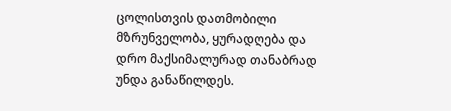ცოლისთვის დათმობილი მზრუნველობა, ყურადღება და დრო მაქსიმალურად თანაბრად უნდა განაწილდეს.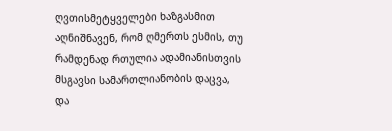ღვთისმეტყველები ხაზგასმით აღნიშნავენ, რომ ღმერთს ესმის, თუ რამდენად რთულია ადამიანისთვის მსგავსი სამართლიანობის დაცვა, და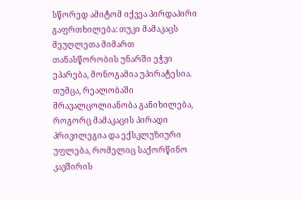სწორედ ამიტომ იქვეა პირდაპირი გაფრთხილება: თუკი მამაკაცს მეუღლეთა მიმართ თანასწორობის უნარში ეჭვი ეპარება, მონოგამია უპირატესია.
თუმცა, რეალობაში მრავალცოლიანობა განიხილება, როგორც მამაკაცის პირადი პრივილეგია და ექსკლუზიური უფლება, რომელიც საქორწინო კავშირის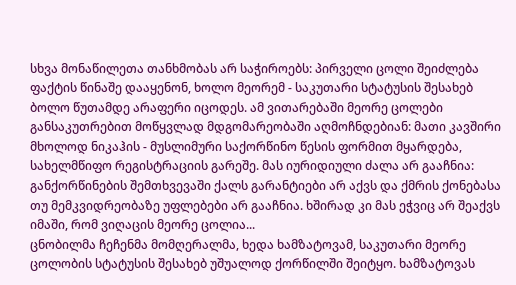სხვა მონაწილეთა თანხმობას არ საჭიროებს: პირველი ცოლი შეიძლება ფაქტის წინაშე დააყენონ, ხოლო მეორემ - საკუთარი სტატუსის შესახებ ბოლო წუთამდე არაფერი იცოდეს. ამ ვითარებაში მეორე ცოლები განსაკუთრებით მოწყვლად მდგომარეობაში აღმოჩნდებიან: მათი კავშირი მხოლოდ ნიკაჰის - მუსლიმური საქორწინო წესის ფორმით მყარდება, სახელმწიფო რეგისტრაციის გარეშე. მას იურიდიული ძალა არ გააჩნია: განქორწინების შემთხვევაში ქალს გარანტიები არ აქვს და ქმრის ქონებასა თუ მემკვიდრეობაზე უფლებები არ გააჩნია. ხშირად კი მას ეჭვიც არ შეაქვს იმაში, რომ ვიღაცის მეორე ცოლია...
ცნობილმა ჩეჩენმა მომღერალმა, ხედა ხამზატოვამ, საკუთარი მეორე ცოლობის სტატუსის შესახებ უშუალოდ ქორწილში შეიტყო. ხამზატოვას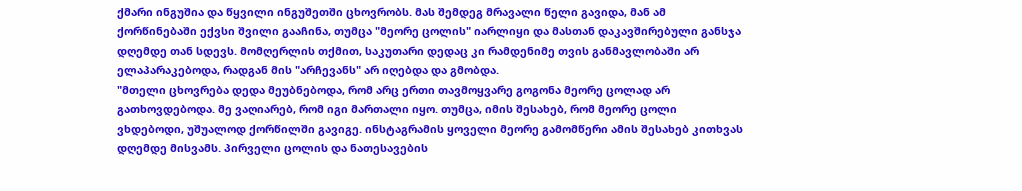ქმარი ინგუშია და წყვილი ინგუშეთში ცხოვრობს. მას შემდეგ მრავალი წელი გავიდა, მან ამ ქორწინებაში ექვსი შვილი გააჩინა, თუმცა "მეორე ცოლის" იარლიყი და მასთან დაკავშირებული განსჯა დღემდე თან სდევს. მომღერლის თქმით, საკუთარი დედაც კი რამდენიმე თვის განმავლობაში არ ელაპარაკებოდა, რადგან მის "არჩევანს" არ იღებდა და გმობდა.
"მთელი ცხოვრება დედა მეუბნებოდა, რომ არც ერთი თავმოყვარე გოგონა მეორე ცოლად არ გათხოვდებოდა. მე ვაღიარებ, რომ იგი მართალი იყო. თუმცა, იმის შესახებ, რომ მეორე ცოლი ვხდებოდი, უშუალოდ ქორწილში გავიგე. ინსტაგრამის ყოველი მეორე გამომწერი ამის შესახებ კითხვას დღემდე მისვამს. პირველი ცოლის და ნათესავების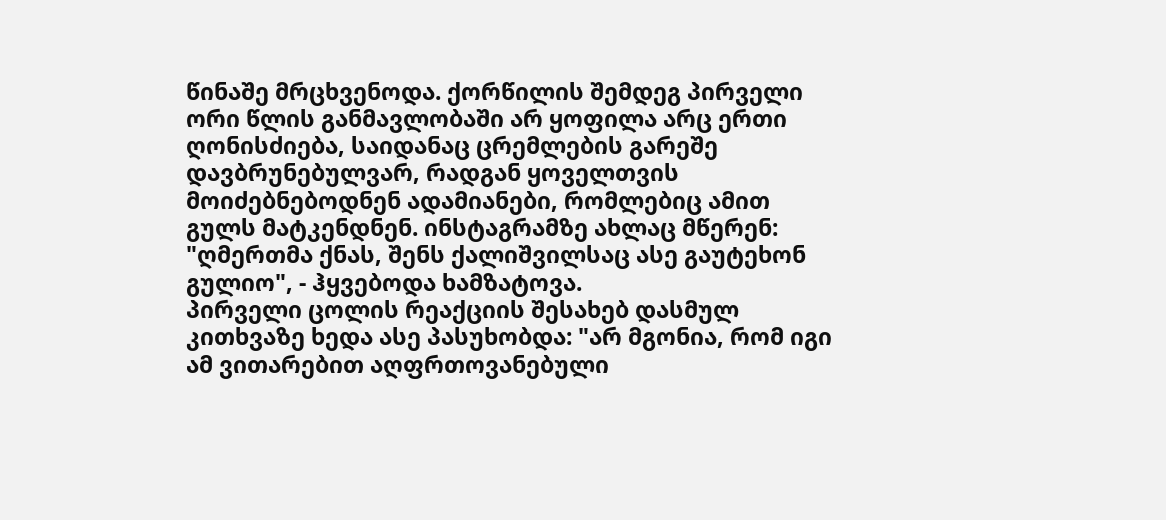წინაშე მრცხვენოდა. ქორწილის შემდეგ პირველი ორი წლის განმავლობაში არ ყოფილა არც ერთი ღონისძიება, საიდანაც ცრემლების გარეშე დავბრუნებულვარ, რადგან ყოველთვის მოიძებნებოდნენ ადამიანები, რომლებიც ამით გულს მატკენდნენ. ინსტაგრამზე ახლაც მწერენ: "ღმერთმა ქნას, შენს ქალიშვილსაც ასე გაუტეხონ გულიო", - ჰყვებოდა ხამზატოვა.
პირველი ცოლის რეაქციის შესახებ დასმულ კითხვაზე ხედა ასე პასუხობდა: "არ მგონია, რომ იგი ამ ვითარებით აღფრთოვანებული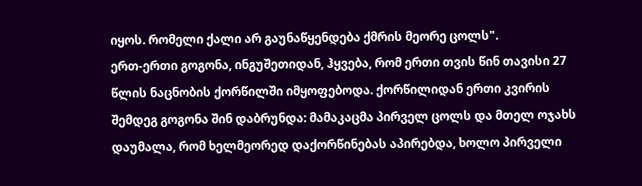იყოს. რომელი ქალი არ გაუნაწყენდება ქმრის მეორე ცოლს".
ერთ-ერთი გოგონა, ინგუშეთიდან, ჰყვება, რომ ერთი თვის წინ თავისი 27 წლის ნაცნობის ქორწილში იმყოფებოდა. ქორწილიდან ერთი კვირის შემდეგ გოგონა შინ დაბრუნდა: მამაკაცმა პირველ ცოლს და მთელ ოჯახს დაუმალა, რომ ხელმეორედ დაქორწინებას აპირებდა, ხოლო პირველი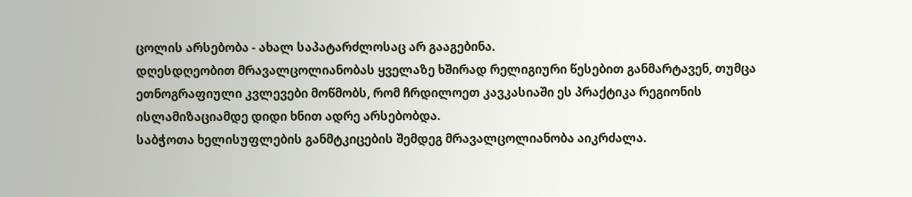ცოლის არსებობა - ახალ საპატარძლოსაც არ გააგებინა.
დღესდღეობით მრავალცოლიანობას ყველაზე ხშირად რელიგიური წესებით განმარტავენ, თუმცა ეთნოგრაფიული კვლევები მოწმობს, რომ ჩრდილოეთ კავკასიაში ეს პრაქტიკა რეგიონის ისლამიზაციამდე დიდი ხნით ადრე არსებობდა.
საბჭოთა ხელისუფლების განმტკიცების შემდეგ მრავალცოლიანობა აიკრძალა.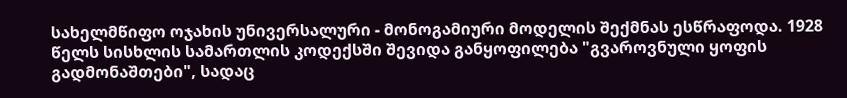სახელმწიფო ოჯახის უნივერსალური - მონოგამიური მოდელის შექმნას ესწრაფოდა. 1928 წელს სისხლის სამართლის კოდექსში შევიდა განყოფილება "გვაროვნული ყოფის გადმონაშთები", სადაც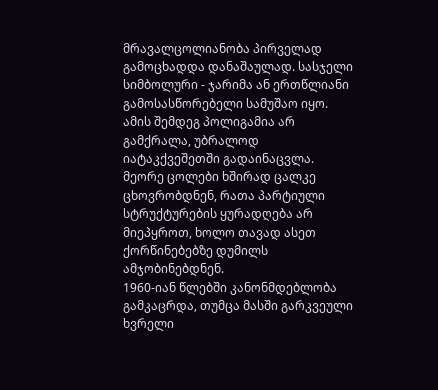მრავალცოლიანობა პირველად გამოცხადდა დანაშაულად. სასჯელი სიმბოლური - ჯარიმა ან ერთწლიანი გამოსასწორებელი სამუშაო იყო. ამის შემდეგ პოლიგამია არ გამქრალა, უბრალოდ იატაკქვეშეთში გადაინაცვლა. მეორე ცოლები ხშირად ცალკე ცხოვრობდნენ, რათა პარტიული სტრუქტურების ყურადღება არ მიეპყროთ, ხოლო თავად ასეთ ქორწინებებზე დუმილს ამჯობინებდნენ.
1960-იან წლებში კანონმდებლობა გამკაცრდა, თუმცა მასში გარკვეული ხვრელი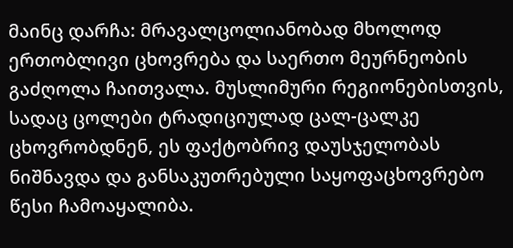მაინც დარჩა: მრავალცოლიანობად მხოლოდ ერთობლივი ცხოვრება და საერთო მეურნეობის გაძღოლა ჩაითვალა. მუსლიმური რეგიონებისთვის, სადაც ცოლები ტრადიციულად ცალ-ცალკე ცხოვრობდნენ, ეს ფაქტობრივ დაუსჯელობას ნიშნავდა და განსაკუთრებული საყოფაცხოვრებო წესი ჩამოაყალიბა.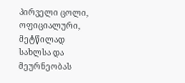პირველი ცოლი, ოფიციალური, მეტწილად სახლსა და მეურნეობას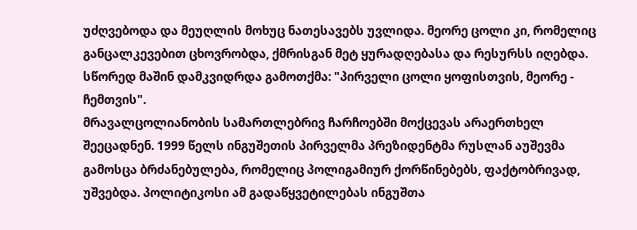უძღვებოდა და მეუღლის მოხუც ნათესავებს უვლიდა. მეორე ცოლი კი, რომელიც განცალკევებით ცხოვრობდა, ქმრისგან მეტ ყურადღებასა და რესურსს იღებდა. სწორედ მაშინ დამკვიდრდა გამოთქმა: "პირველი ცოლი ყოფისთვის, მეორე - ჩემთვის".
მრავალცოლიანობის სამართლებრივ ჩარჩოებში მოქცევას არაერთხელ შეეცადნენ. 1999 წელს ინგუშეთის პირველმა პრეზიდენტმა რუსლან აუშევმა გამოსცა ბრძანებულება, რომელიც პოლიგამიურ ქორწინებებს, ფაქტობრივად, უშვებდა. პოლიტიკოსი ამ გადაწყვეტილებას ინგუშთა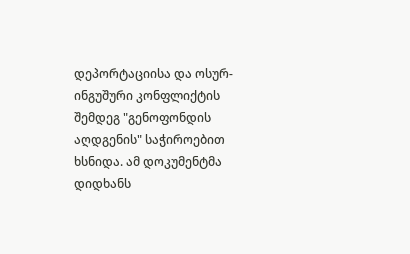დეპორტაციისა და ოსურ-ინგუშური კონფლიქტის შემდეგ "გენოფონდის აღდგენის" საჭიროებით ხსნიდა. ამ დოკუმენტმა დიდხანს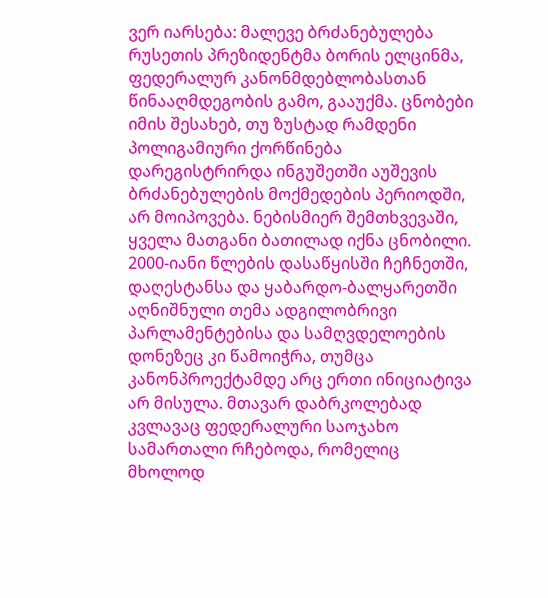ვერ იარსება: მალევე ბრძანებულება რუსეთის პრეზიდენტმა ბორის ელცინმა, ფედერალურ კანონმდებლობასთან წინააღმდეგობის გამო, გააუქმა. ცნობები იმის შესახებ, თუ ზუსტად რამდენი პოლიგამიური ქორწინება დარეგისტრირდა ინგუშეთში აუშევის ბრძანებულების მოქმედების პერიოდში, არ მოიპოვება. ნებისმიერ შემთხვევაში, ყველა მათგანი ბათილად იქნა ცნობილი.
2000-იანი წლების დასაწყისში ჩეჩნეთში, დაღესტანსა და ყაბარდო-ბალყარეთში აღნიშნული თემა ადგილობრივი პარლამენტებისა და სამღვდელოების დონეზეც კი წამოიჭრა, თუმცა კანონპროექტამდე არც ერთი ინიციატივა არ მისულა. მთავარ დაბრკოლებად კვლავაც ფედერალური საოჯახო სამართალი რჩებოდა, რომელიც მხოლოდ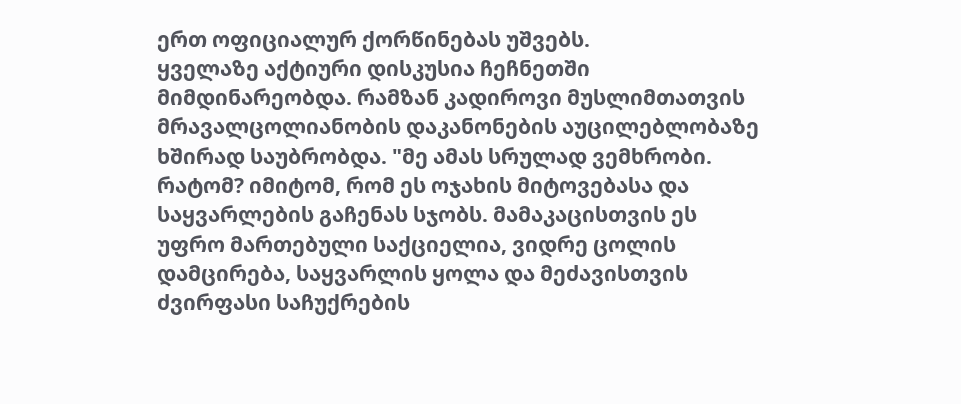ერთ ოფიციალურ ქორწინებას უშვებს.
ყველაზე აქტიური დისკუსია ჩეჩნეთში მიმდინარეობდა. რამზან კადიროვი მუსლიმთათვის მრავალცოლიანობის დაკანონების აუცილებლობაზე ხშირად საუბრობდა. "მე ამას სრულად ვემხრობი. რატომ? იმიტომ, რომ ეს ოჯახის მიტოვებასა და საყვარლების გაჩენას სჯობს. მამაკაცისთვის ეს უფრო მართებული საქციელია, ვიდრე ცოლის დამცირება, საყვარლის ყოლა და მეძავისთვის ძვირფასი საჩუქრების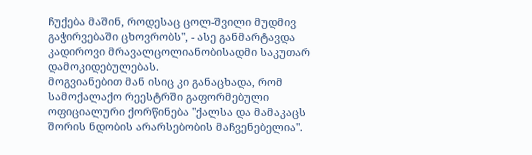ჩუქება მაშინ, როდესაც ცოლ-შვილი მუდმივ გაჭირვებაში ცხოვრობს", - ასე განმარტავდა კადიროვი მრავალცოლიანობისადმი საკუთარ დამოკიდებულებას.
მოგვიანებით მან ისიც კი განაცხადა, რომ სამოქალაქო რეესტრში გაფორმებული ოფიციალური ქორწინება "ქალსა და მამაკაცს შორის ნდობის არარსებობის მაჩვენებელია".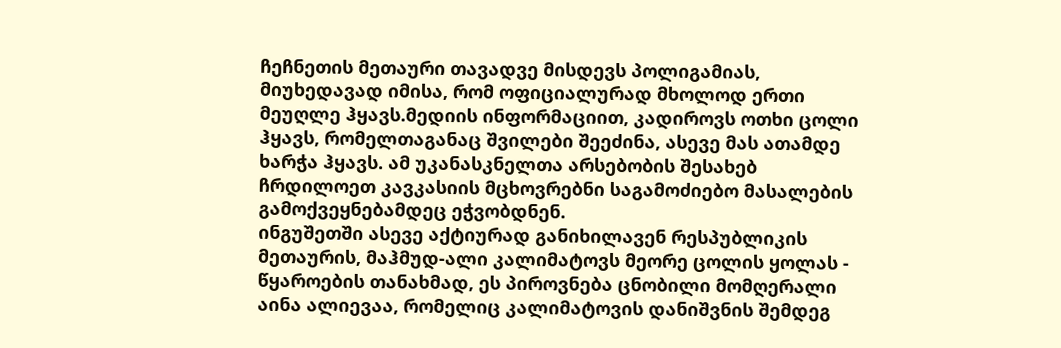ჩეჩნეთის მეთაური თავადვე მისდევს პოლიგამიას, მიუხედავად იმისა, რომ ოფიციალურად მხოლოდ ერთი მეუღლე ჰყავს.მედიის ინფორმაციით, კადიროვს ოთხი ცოლი ჰყავს, რომელთაგანაც შვილები შეეძინა, ასევე მას ათამდე ხარჭა ჰყავს. ამ უკანასკნელთა არსებობის შესახებ ჩრდილოეთ კავკასიის მცხოვრებნი საგამოძიებო მასალების გამოქვეყნებამდეც ეჭვობდნენ.
ინგუშეთში ასევე აქტიურად განიხილავენ რესპუბლიკის მეთაურის, მაჰმუდ-ალი კალიმატოვს მეორე ცოლის ყოლას - წყაროების თანახმად, ეს პიროვნება ცნობილი მომღერალი აინა ალიევაა, რომელიც კალიმატოვის დანიშვნის შემდეგ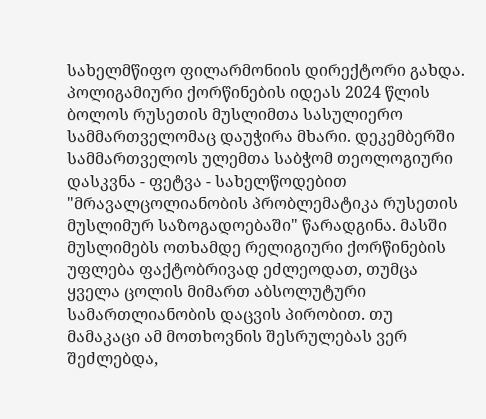სახელმწიფო ფილარმონიის დირექტორი გახდა.
პოლიგამიური ქორწინების იდეას 2024 წლის ბოლოს რუსეთის მუსლიმთა სასულიერო სამმართველომაც დაუჭირა მხარი. დეკემბერში სამმართველოს ულემთა საბჭომ თეოლოგიური დასკვნა - ფეტვა - სახელწოდებით "მრავალცოლიანობის პრობლემატიკა რუსეთის მუსლიმურ საზოგადოებაში" წარადგინა. მასში მუსლიმებს ოთხამდე რელიგიური ქორწინების უფლება ფაქტობრივად ეძლეოდათ, თუმცა ყველა ცოლის მიმართ აბსოლუტური სამართლიანობის დაცვის პირობით. თუ მამაკაცი ამ მოთხოვნის შესრულებას ვერ შეძლებდა,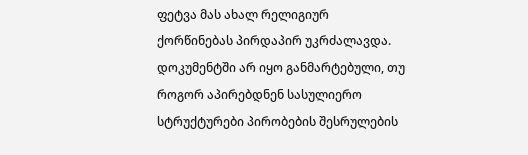ფეტვა მას ახალ რელიგიურ ქორწინებას პირდაპირ უკრძალავდა. დოკუმენტში არ იყო განმარტებული, თუ როგორ აპირებდნენ სასულიერო სტრუქტურები პირობების შესრულების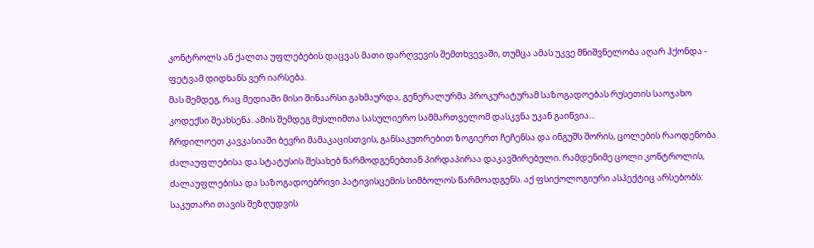კონტროლს ან ქალთა უფლებების დაცვას მათი დარღვევის შემთხვევაში, თუმცა ამას უკვე მნიშვნელობა აღარ ჰქონდა - ფეტვამ დიდხანს ვერ იარსება.
მას შემდეგ, რაც მედიაში მისი შინაარსი გახმაურდა, გენერალურმა პროკურატურამ საზოგადოებას რუსეთის საოჯახო კოდექსი შეახსენა. ამის შემდეგ მუსლიმთა სასულიერო სამმართველომ დასკვნა უკან გაიწვია...
ჩრდილოეთ კავკასიაში ბევრი მამაკაცისთვის, განსაკუთრებით ზოგიერთ ჩეჩენსა და ინგუშს შორის, ცოლების რაოდენობა ძალაუფლებისა და სტატუსის შესახებ წარმოდგენებთან პირდაპირაა დაკავშირებული. რამდენიმე ცოლი კონტროლის, ძალაუფლებისა და საზოგადოებრივი პატივისცემის სიმბოლოს წარმოადგენს. აქ ფსიქოლოგიური ასპექტიც არსებობს: საკუთარი თავის შეზღუდვის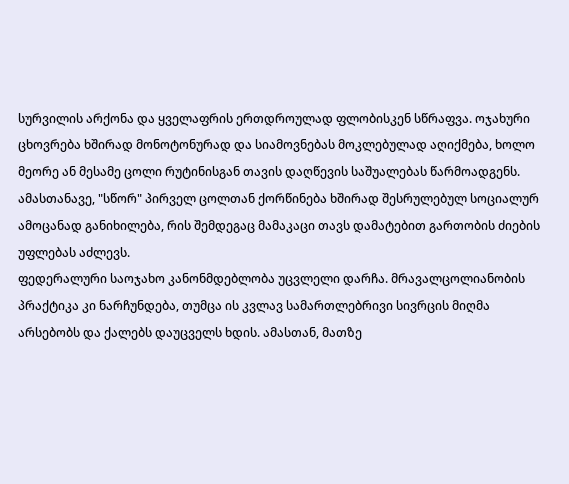სურვილის არქონა და ყველაფრის ერთდროულად ფლობისკენ სწრაფვა. ოჯახური ცხოვრება ხშირად მონოტონურად და სიამოვნებას მოკლებულად აღიქმება, ხოლო მეორე ან მესამე ცოლი რუტინისგან თავის დაღწევის საშუალებას წარმოადგენს. ამასთანავე, "სწორ" პირველ ცოლთან ქორწინება ხშირად შესრულებულ სოციალურ ამოცანად განიხილება, რის შემდეგაც მამაკაცი თავს დამატებით გართობის ძიების უფლებას აძლევს.
ფედერალური საოჯახო კანონმდებლობა უცვლელი დარჩა. მრავალცოლიანობის პრაქტიკა კი ნარჩუნდება, თუმცა ის კვლავ სამართლებრივი სივრცის მიღმა არსებობს და ქალებს დაუცველს ხდის. ამასთან, მათზე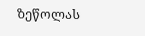ზეწოლას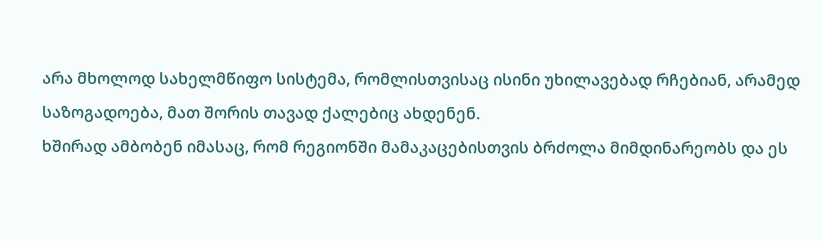არა მხოლოდ სახელმწიფო სისტემა, რომლისთვისაც ისინი უხილავებად რჩებიან, არამედ საზოგადოება, მათ შორის თავად ქალებიც ახდენენ.
ხშირად ამბობენ იმასაც, რომ რეგიონში მამაკაცებისთვის ბრძოლა მიმდინარეობს და ეს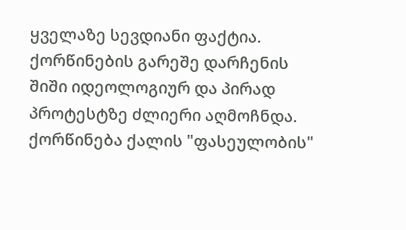ყველაზე სევდიანი ფაქტია. ქორწინების გარეშე დარჩენის შიში იდეოლოგიურ და პირად პროტესტზე ძლიერი აღმოჩნდა. ქორწინება ქალის "ფასეულობის"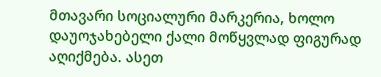მთავარი სოციალური მარკერია, ხოლო დაუოჯახებელი ქალი მოწყვლად ფიგურად აღიქმება. ასეთ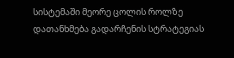სისტემაში მეორე ცოლის როლზე დათანხმება გადარჩენის სტრატეგიას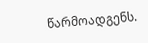წარმოადგენს.